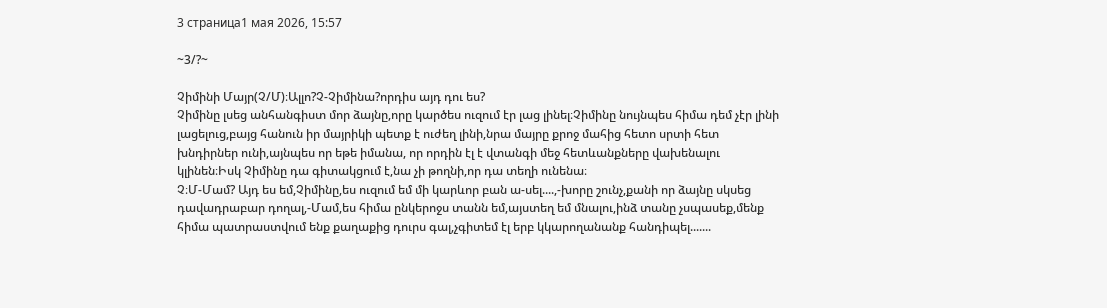3 страница1 мая 2026, 15:57

~3/?~

Չիմինի Մայր(Չ/Մ)։Ալլո?Չ-Չիմինա?որդիս այդ դու ես?
Չիմինը լսեց անհանգիստ մոր ձայնը,որը կարծես ուզում էր լաց լինել։Չիմինը նույնպես հիմա դեմ չէր լինի լացելուց,բայց հանուն իր մայրիկի պետք է ուժեղ լինի,նրա մայրը քրոջ մահից հետո սրտի հետ խնդիրներ ունի,այնպես որ եթե իմանա, որ որդին էլ է վտանգի մեջ հետևանքները վախենալու կլինեն։Իսկ Չիմինը դա գիտակցում է,նա չի թողնի,որ դա տեղի ունենա։
Չ։Մ-Մամ? Այդ ես եմ,Չիմինը,ես ուզում եմ մի կարևոր բան ա-սել....,-խորը շունչ,քանի որ ձայնը սկսեց դավադրաբար դողալ,-Մամ,ես հիմա ընկերոջս տանն եմ,այստեղ եմ մնալու,ինձ տանը չսպասեք,մենք հիմա պատրաստվում ենք քաղաքից դուրս գալ,չգիտեմ էլ երբ կկարողանանք հանդիպել.......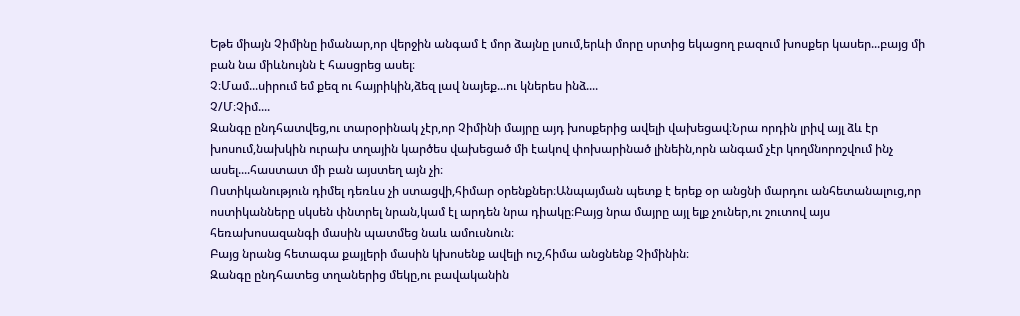Եթե միայն Չիմինը իմանար,որ վերջին անգամ է մոր ձայնը լսում,երևի մորը սրտից եկացող բազում խոսքեր կասեր...բայց մի բան նա միևնույնն է հասցրեց ասել։
Չ։Մամ...սիրում եմ քեզ ու հայրիկին,ձեզ լավ նայեք...ու կներես ինձ....
Չ/Մ։Չիմ....
Զանգը ընդհատվեց,ու տարօրինակ չէր,որ Չիմինի մայրը այդ խոսքերից ավելի վախեցավ։Նրա որդին լրիվ այլ ձև էր խոսում,նախկին ուրախ տղային կարծես վախեցած մի էակով փոխարինած լինեին,որն անգամ չէր կողմնորոշվում ինչ ասել....հաստատ մի բան այստեղ այն չի։
Ոստիկանություն դիմել դեռևս չի ստացվի,հիմար օրենքներ։Անպայման պետք է երեք օր անցնի մարդու անհետանալուց,որ ոստիկանները սկսեն փնտրել նրան,կամ էլ արդեն նրա դիակը։Բայց նրա մայրը այլ ելք չուներ,ու շուտով այս հեռախոսազանգի մասին պատմեց նաև ամուսնուն։
Բայց նրանց հետագա քայլերի մասին կխոսենք ավելի ուշ,հիմա անցնենք Չիմինին։
Զանգը ընդհատեց տղաներից մեկը,ու բավականին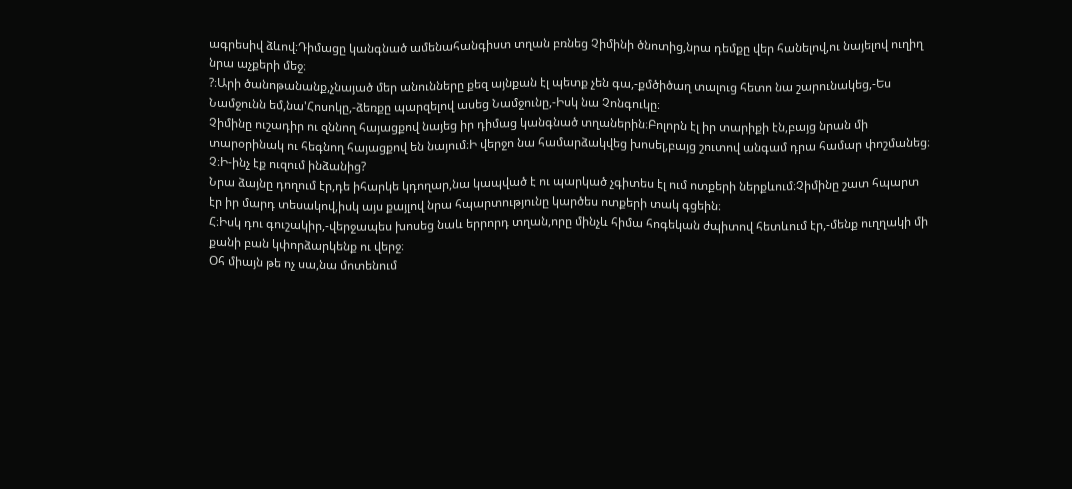ագրեսիվ ձևով։Դիմացը կանգնած ամենահանգիստ տղան բռնեց Չիմինի ծնոտից,նրա դեմքը վեր հանելով,ու նայելով ուղիղ նրա աչքերի մեջ։
?։Արի ծանոթանանք,չնայած մեր անունները քեզ այնքան էլ պետք չեն գա,-քմծիծաղ տալուց հետո նա շարունակեց,-Ես Նամջունն եմ,նա'Հոսոկը,-ձեռքը պարզելով ասեց Նամջունը,-Իսկ նա Չոնգուկը։
Չիմինը ուշադիր ու զննող հայացքով նայեց իր դիմաց կանգնած տղաներին։Բոլորն էլ իր տարիքի էն,բայց նրան մի տարօրինակ ու հեգնող հայացքով են նայում։Ի վերջո նա համարձակվեց խոսել,բայց շուտով անգամ դրա համար փոշմանեց։
Չ։Ի-ինչ էք ուզում ինձանից?
Նրա ձայնը դողում էր,դե իհարկե կդողար,նա կապված է ու պարկած չգիտես էլ ում ոտքերի ներքևում։Չիմինը շատ հպարտ էր իր մարդ տեսակով,իսկ այս քայլով նրա հպարտությունը կարծես ոտքերի տակ գցեին։
Հ։Իսկ դու գուշակիր,-վերջապես խոսեց նաև երրորդ տղան,որը մինչև հիմա հոգեկան ժպիտով հետևում էր,-մենք ուղղակի մի քանի բան կփորձարկենք ու վերջ։
Օհ միայն թե ոչ սա,նա մոտենում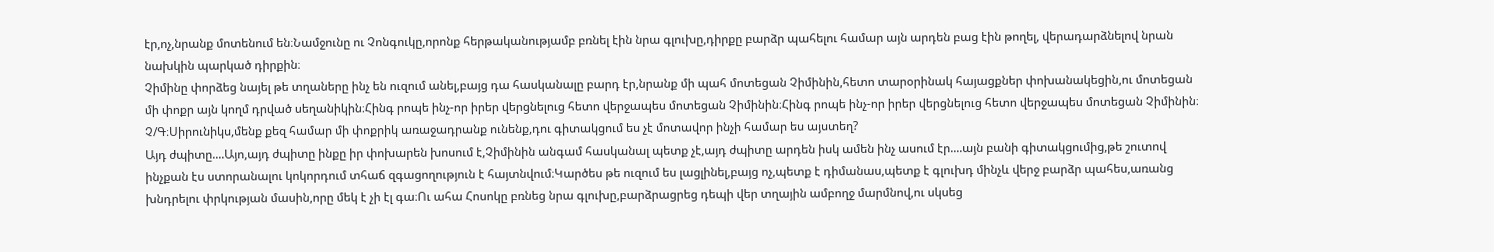էր,ոչ,նրանք մոտենում են։Նամջունը ու Չոնգուկը,որոնք հերթականությամբ բռնել էին նրա գլուխը,դիրքը բարձր պահելու համար այն արդեն բաց էին թողել, վերադարձնելով նրան նախկին պարկած դիրքին։
Չիմինը փորձեց նայել թե տղաները ինչ են ուզում անել,բայց դա հասկանալը բարդ էր,նրանք մի պահ մոտեցան Չիմինին,հետո տարօրինակ հայացքներ փոխանակեցին,ու մոտեցան մի փոքր այն կողմ դրված սեղանիկին։Հինգ րոպե ինչ-որ իրեր վերցնելուց հետո վերջապես մոտեցան Չիմինին։Հինգ րոպե ինչ-որ իրեր վերցնելուց հետո վերջապես մոտեցան Չիմինին։
Չ/Գ։Սիրունիկս,մենք քեզ համար մի փոքրիկ առաջադրանք ունենք,դու գիտակցում ես չէ մոտավոր ինչի համար ես այստեղ?
Այդ ժպիտը....Այո,այդ ժպիտը ինքը իր փոխարեն խոսում է,Չիմինին անգամ հասկանալ պետք չէ,այդ ժպիտը արդեն իսկ ամեն ինչ ասում էր....այն բանի գիտակցումից,թե շուտով ինչքան էս ստորանալու կոկորդում տհաճ զգացողություն է հայտնվում։Կարծես թե ուզում ես լացլինել,բայց ոչ,պետք է դիմանաս,պետք է գլուխդ մինչև վերջ բարձր պահես,առանց խնդրելու փրկության մասին,որը մեկ է չի էլ գա։Ու ահա Հոսոկը բռնեց նրա գլուխը,բարձրացրեց դեպի վեր տղային ամբողջ մարմնով,ու սկսեց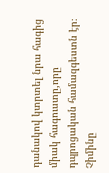դանակով կտրտել նրա հագից միակ հագուստը,որը դպրոցական համազգեստն էր։
Չիմինը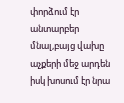փորձում էր անտարբեր մնալ,բայց վախը աչքերի մեջ արդեն իսկ խոսում էր նրա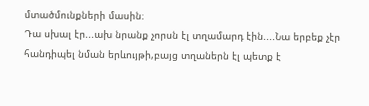մտածմունքների մասին։
Դա սխալ էր...ախ նրանք չորսն էլ տղամարդ էին....Նա երբեք չէր հանդիպել նման երևույթի,բայց տղաներն էլ պետք է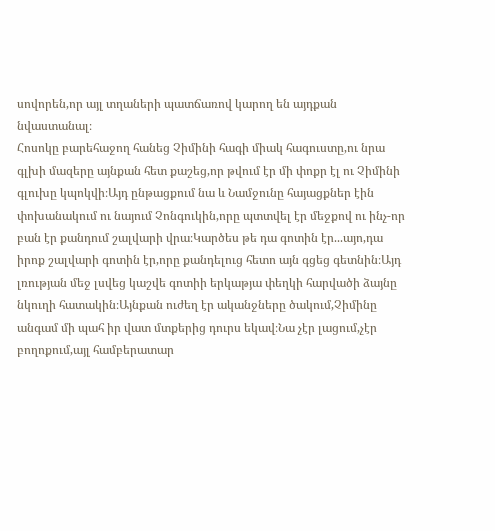սովորեն,որ այլ տղաների պատճառով կարող են այդքան նվաստանալ։
Հոսոկը բարեհաջող հանեց Չիմինի հագի միակ հագուստը,ու նրա գլխի մազերը այնքան հետ քաշեց,որ թվում էր մի փոքր էլ ու Չիմինի գլուխը կպոկվի։Այդ ընթացքում նա և Նամջունը հայացքներ էին փոխանակում ու նայում Չոնգուկին,որը պտտվել էր մեջքով ու ինչ-որ բան էր քանդում շալվարի վրա։Կարծես թե դա գոտին էր...այո,դա իրոք շալվարի գոտին էր,որը քանդելուց հետո այն գցեց գետնին։Այդ լռության մեջ լսվեց կաշվե գոտիի երկաթյա փեղկի հարվածի ձայնը նկուղի հատակին։Այնքան ուժեղ էր ականջները ծակում,Չիմինը անգամ մի պահ իր վատ մտքերից դուրս եկավ։Նա չէր լացում,չէր բողոքում,այլ համբերատար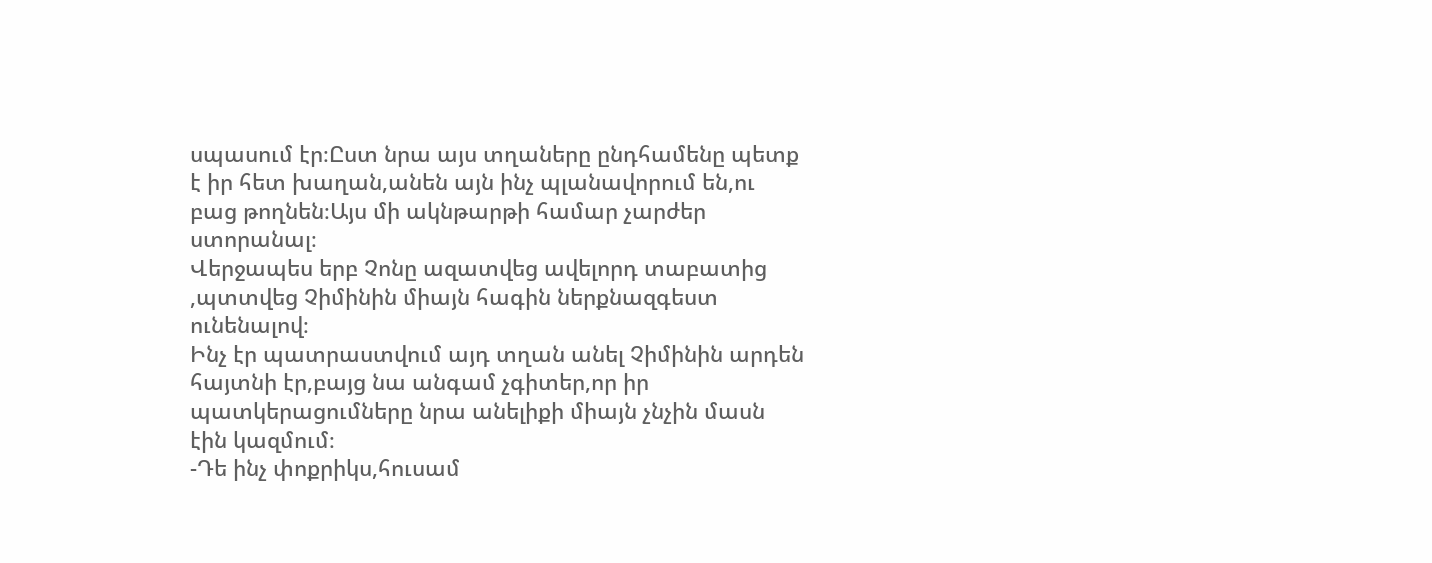սպասում էր։Ըստ նրա այս տղաները ընդհամենը պետք է իր հետ խաղան,անեն այն ինչ պլանավորում են,ու բաց թողնեն։Այս մի ակնթարթի համար չարժեր ստորանալ։
Վերջապես երբ Չոնը ազատվեց ավելորդ տաբատից ,պտտվեց Չիմինին միայն հագին ներքնազգեստ ունենալով։
Ինչ էր պատրաստվում այդ տղան անել Չիմինին արդեն հայտնի էր,բայց նա անգամ չգիտեր,որ իր պատկերացումները նրա անելիքի միայն չնչին մասն էին կազմում։
-Դե ինչ փոքրիկս,հուսամ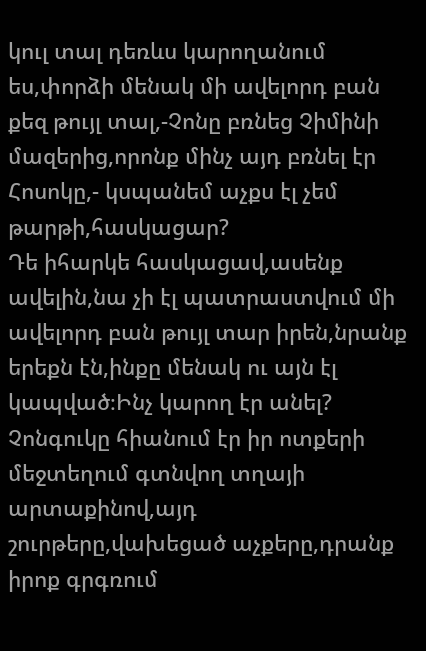կուլ տալ դեռևս կարողանում ես,փորձի մենակ մի ավելորդ բան քեզ թույլ տալ,-Չոնը բռնեց Չիմինի մազերից,որոնք մինչ այդ բռնել էր Հոսոկը,- կսպանեմ աչքս էլ չեմ թարթի,հասկացար?
Դե իհարկե հասկացավ,ասենք ավելին,նա չի էլ պատրաստվում մի ավելորդ բան թույլ տար իրեն,նրանք երեքն էն,ինքը մենակ ու այն էլ կապված։Ինչ կարող էր անել?
Չոնգուկը հիանում էր իր ոտքերի մեջտեղում գտնվող տղայի արտաքինով,այդ շուրթերը,վախեցած աչքերը,դրանք իրոք գրգռում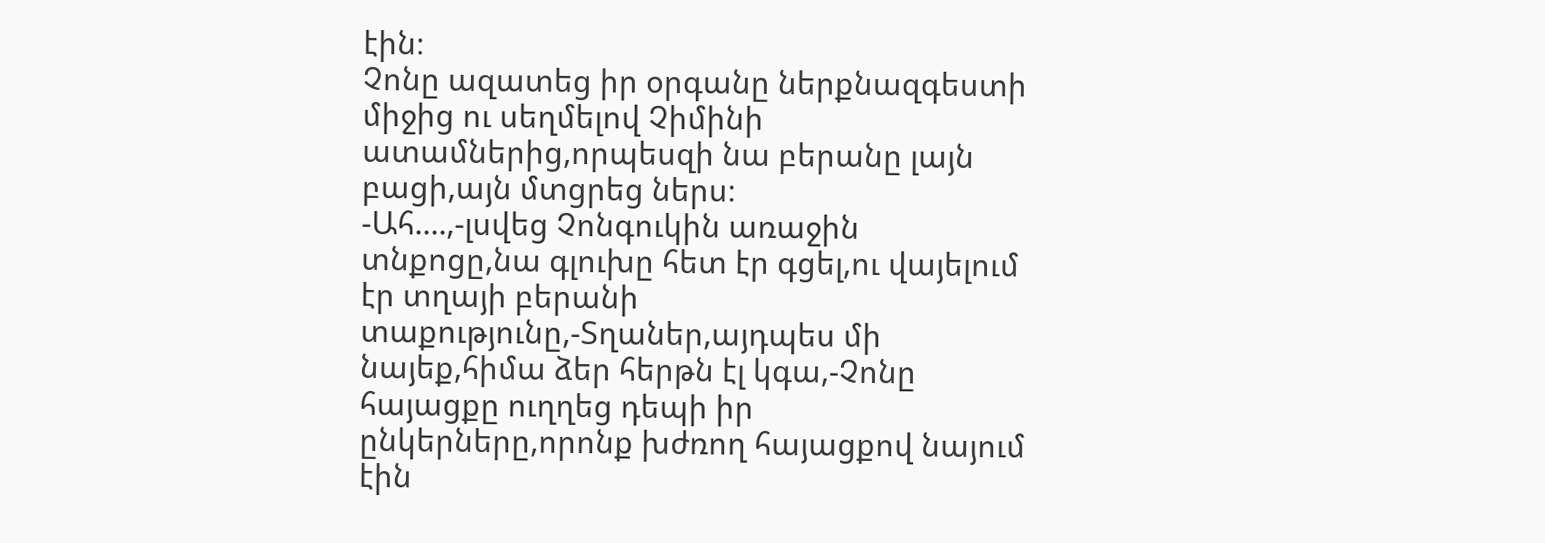էին։
Չոնը ազատեց իր օրգանը ներքնազգեստի միջից ու սեղմելով Չիմինի ատամներից,որպեսզի նա բերանը լայն բացի,այն մտցրեց ներս։
-Ահ....,-լսվեց Չոնգուկին առաջին տնքոցը,նա գլուխը հետ էր գցել,ու վայելում էր տղայի բերանի տաքությունը,-Տղաներ,այդպես մի նայեք,հիմա ձեր հերթն էլ կգա,-Չոնը հայացքը ուղղեց դեպի իր ընկերները,որոնք խժռող հայացքով նայում էին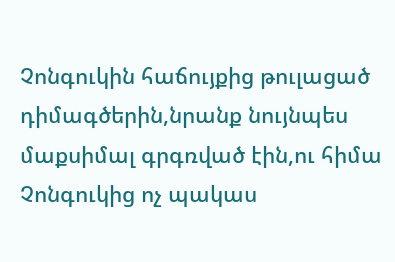Չոնգուկին հաճույքից թուլացած դիմագծերին,նրանք նույնպես մաքսիմալ գրգռված էին,ու հիմա Չոնգուկից ոչ պակաս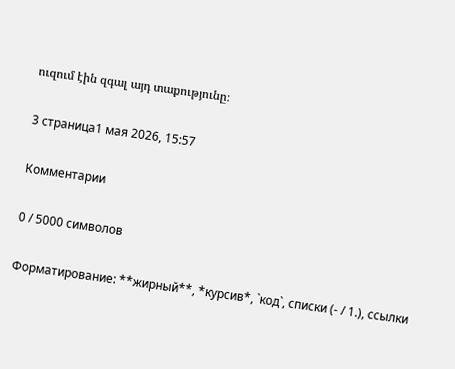ուզում էին զգալ այդ տաքությունը։

3 страница1 мая 2026, 15:57

Комментарии

0 / 5000 символов

Форматирование: **жирный**, *курсив*, `код`, списки (- / 1.), ссылки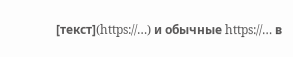[текст](https://…) и обычные https://… в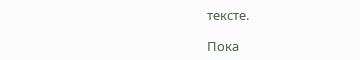тексте.

Пока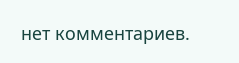нет комментариев.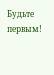Будьте первым!